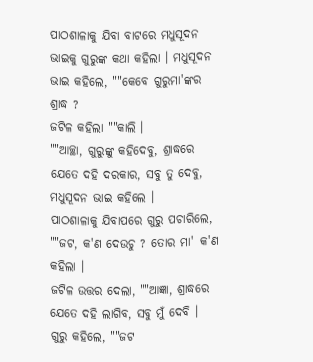ପାଠଶାଳାକୁ ଯିବା ବାଟରେ ମଧୁସୂଦନ ଭାଇକୁ ଗୁରୁଙ୍କ କଥା କହିଲା । ମଧୁସୂଦନ ଭାଇ କହିଲେ, ""କେବେ ଗୁରୁମା'ଙ୍କର ଶ୍ରାଦ୍ଧ ?
ଜଟିଳ କହିଲା ""କାଲି ।
""ଆଚ୍ଛା, ଗୁରୁଙ୍କୁ କହିଦେବୁ, ଶ୍ରାଦ୍ଧରେ ଯେତେ ଦହି ଦରକାର, ସବୁ ତୁ ଦେବୁ, ମଧୁସୂଦନ ଭାଇ କହିଲେ ।
ପାଠଶାଳାକୁ ଯିବାପରେ ଗୁରୁ ପଚାରିଲେ, ""ଜଟ, କ'ଣ ଦେଉଚୁ ? ତୋର ମା' କ'ଣ କହିଲା ।
ଜଟିଳ ଉତ୍ତର ଦେଲା, ""ଆଜ୍ଞା, ଶ୍ରାଦ୍ଧରେ ଯେତେ ଦହି ଲାଗିବ, ସବୁ ମୁଁ ଦେବି ।
ଗୁରୁ କହିଲେ, ""ଜଟ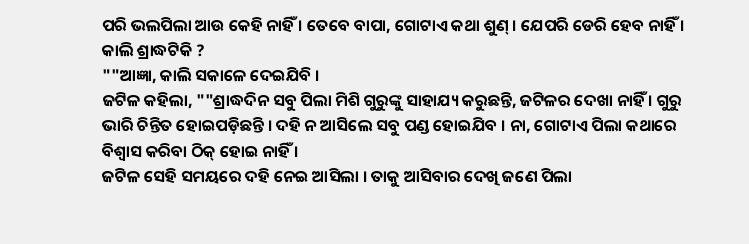ପରି ଭଲପିଲା ଆଉ କେହି ନାହିଁ । ତେବେ ବାପା, ଗୋଟାଏ କଥା ଶୁଣ୍ । ଯେପରି ଡେରି ହେବ ନାହିଁ । କାଲି ଶ୍ରାଦ୍ଧଟିକି ?
""ଆଜ୍ଞା, କାଲି ସକାଳେ ଦେଇଯିବି ।
ଜଟିଳ କହିଲା, ""ଶ୍ରାଦ୍ଧଦିନ ସବୁ ପିଲା ମିଶି ଗୁରୁଙ୍କୁ ସାହାଯ୍ୟ କରୁଛନ୍ତି, ଜଟିଳର ଦେଖା ନାହିଁ । ଗୁରୁ ଭାରି ଚିନ୍ତିତ ହୋଇପଡ଼ିଛନ୍ତି । ଦହି ନ ଆସିଲେ ସବୁ ପଣ୍ଡ ହୋଇଯିବ । ନା, ଗୋଟାଏ ପିଲା କଥାରେ ବିଶ୍ୱାସ କରିବା ଠିକ୍ ହୋଇ ନାହିଁ ।
ଜଟିଳ ସେହି ସମୟରେ ଦହି ନେଇ ଆସିଲା । ତାକୁ ଆସିବାର ଦେଖି ଜଣେ ପିଲା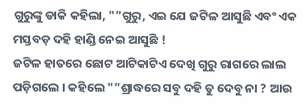ଗୁରୁଙ୍କୁ ଡାକି କହିଲା, ""ଗୁରୁ, ଏଇ ଯେ ଜଟିଳ ଆସୁଛି ଏବଂ ଏକ ମସ୍ତବଡ଼ ଦହି ହାଣ୍ଡି ନେଇ ଆସୁଛି !
ଜଟିଳ ହାତରେ ଛୋଟ ଆଟିକାଟିଏ ଦେଖି ଗୁରୁ ରାଗରେ ଲାଲ ପଡ଼ିଗଲେ । କହିଲେ ""ଶ୍ରାଦ୍ଧରେ ସବୁ ଦହି ତୁ ଦେବୁ ନା ? ଆଉ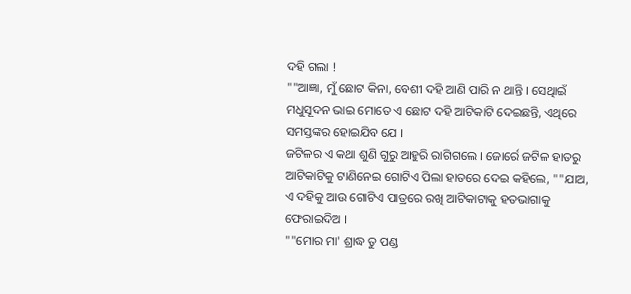ଦହି ଗଲା !
""ଆଜ୍ଞା, ମୁଁ ଛୋଟ କିନା, ବେଶୀ ଦହି ଆଣି ପାରି ନ ଥାନ୍ତି । ସେଥିାଇଁ ମଧୁସୂଦନ ଭାଇ ମୋତେ ଏ ଛୋଟ ଦହି ଆଟିକାଟି ଦେଇଛନ୍ତି, ଏଥିରେ ସମସ୍ତଙ୍କର ହୋଇଯିବ ଯେ ।
ଜଟିଳର ଏ କଥା ଶୁଣି ଗୁରୁ ଆହୁରି ରାଗିଗଲେ । ଜୋର୍ରେ ଜଟିଳ ହାତରୁ ଆଟିକାଟିକୁ ଟାଣିନେଇ ଗୋଟିଏ ପିଲା ହାତରେ ଦେଇ କହିଲେ, ""ଯାଅ, ଏ ଦହିକୁ ଆଉ ଗୋଟିଏ ପାତ୍ରରେ ରଖି ଆଟିକାଟାକୁ ହତଭାଗାକୁ ଫେରାଇଦିଅ ।
""ମୋର ମା' ଶ୍ରାଦ୍ଧ ତୁ ପଣ୍ଡ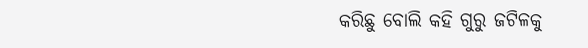କରିଛୁ ବୋଲି କହି ଗୁରୁ ଜଟିଳକୁ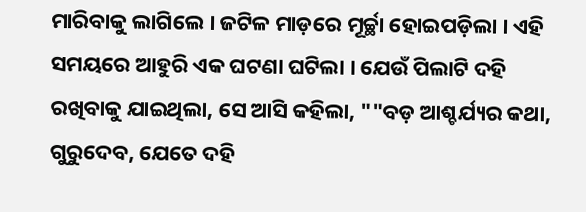ମାରିବାକୁ ଲାଗିଲେ । ଜଟିଳ ମାଡ଼ରେ ମୂର୍ଚ୍ଛା ହୋଇପଡ଼ିଲା । ଏହି ସମୟରେ ଆହୁରି ଏକ ଘଟଣା ଘଟିଲା । ଯେଉଁ ପିଲାଟି ଦହି ରଖିବାକୁ ଯାଇଥିଲା, ସେ ଆସି କହିଲା, ""ବଡ଼ ଆଶ୍ଚର୍ଯ୍ୟର କଥା, ଗୁରୁଦେବ, ଯେତେ ଦହି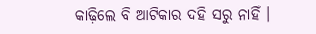କାଢ଼ିଲେ ବି ଆଟିକାର ଦହି ସରୁ ନାହିଁ ।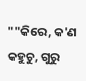""କିରେ, କ'ଣ କହୁଚୁ, ଗୁରୁ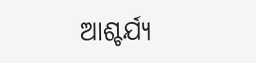ଆଶ୍ଚର୍ଯ୍ୟ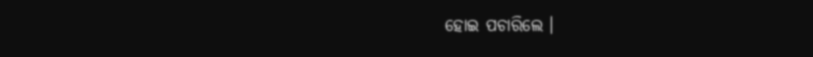ହୋଇ ପଚାରିଲେ ।